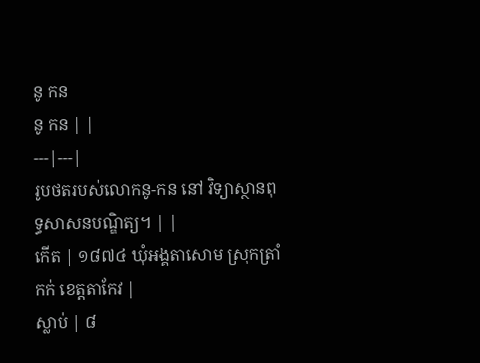នូ កន
នូ កន | |
---|---|
រូបថតរបស់លោកនូ-កន នៅ វិទ្យាស្ថានពុទ្ធសាសនបណ្ឌិត្យ។ | |
កើត | ១៨៧៤ ឃុំអង្គតាសោម ស្រុកត្រាំកក់ ខេត្តតាកែវ |
ស្លាប់ | ៨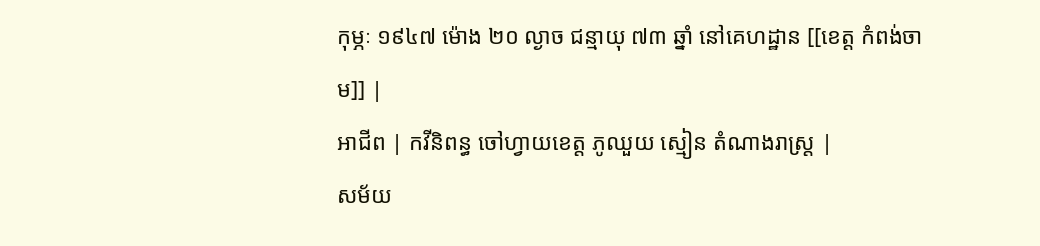កុម្ភៈ ១៩៤៧ ម៉ោង ២០ ល្ងាច ជន្មាយុ ៧៣ ឆ្នាំ នៅគេហដ្ឋាន [[ខេត្ត កំពង់ចាម]] |
អាជីព | កវីនិពន្ធ ចៅហ្វាយខេត្ត ភូឈួយ ស្មៀន តំណាងរាស្ត្រ |
សម័យ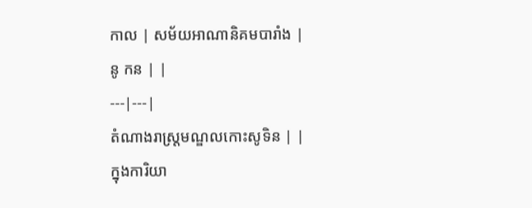កាល | សម័យអាណានិគមបារាំង |
នូ កន | |
---|---|
តំណាងរាស្ត្រមណ្ឌលកោះសូទិន | |
ក្នុងការិយា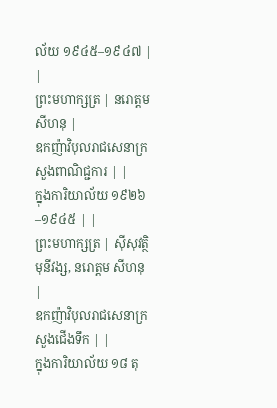ល័យ ១៩៤៥–១៩៤៧ | |
ព្រះមហាក្សត្រ | នរោត្តម សីហនុ |
ឧកញ៉ាវិបុលរាជសេនាក្រសួងពាណិជ្ជការ | |
ក្នុងការិយាល័យ ១៩២៦–១៩៤៥ | |
ព្រះមហាក្សត្រ | ស៊ីសុវត្ថិ មុនីវង្ស, នរោត្តម សីហនុ |
ឧកញ៉ាវិបុលរាជសេនាក្រសួងជើងទឹក | |
ក្នុងការិយាល័យ ១៨ តុ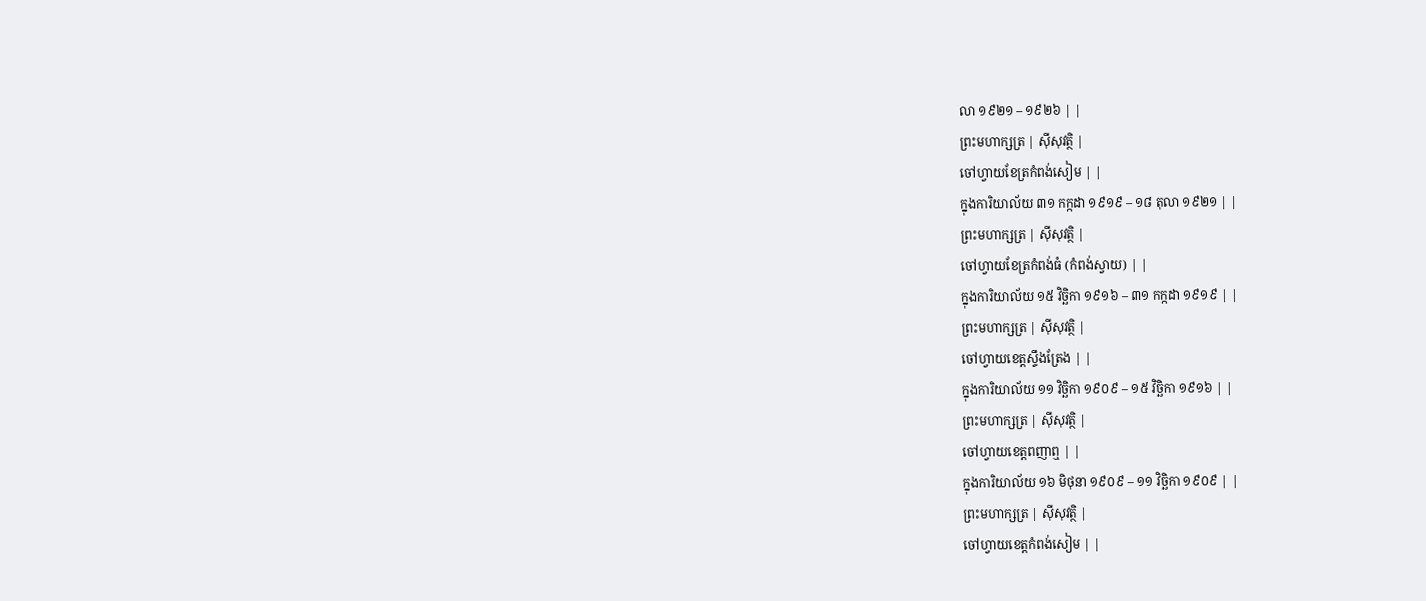លា ១៩២១ – ១៩២៦ | |
ព្រះមហាក្សត្រ | ស៊ីសុវត្ថិ |
ចៅហ្វាយខែត្រកំពង់សៀម | |
ក្នុងការិយាល័យ ៣១ កក្កដា ១៩១៩ – ១៨ តុលា ១៩២១ | |
ព្រះមហាក្សត្រ | ស៊ីសុវត្ថិ |
ចៅហ្វាយខែត្រកំពង់ធំ (កំពង់ស្វាយ) | |
ក្នុងការិយាល័យ ១៥ វិច្ឆិកា ១៩១៦ – ៣១ កក្កដា ១៩១៩ | |
ព្រះមហាក្សត្រ | ស៊ីសុវត្ថិ |
ចៅហ្វាយខេត្តស្ទឹងត្រែង | |
ក្នុងការិយាល័យ ១១ វិច្ឆិកា ១៩០៩ – ១៥ វិច្ឆិកា ១៩១៦ | |
ព្រះមហាក្សត្រ | ស៊ីសុវត្ថិ |
ចៅហ្វាយខេត្តពញាឮ | |
ក្នុងការិយាល័យ ១៦ មិថុនា ១៩០៩ – ១១ វិច្ឆិកា ១៩០៩ | |
ព្រះមហាក្សត្រ | ស៊ីសុវត្ថិ |
ចៅហ្វាយខេត្តកំពង់សៀម | |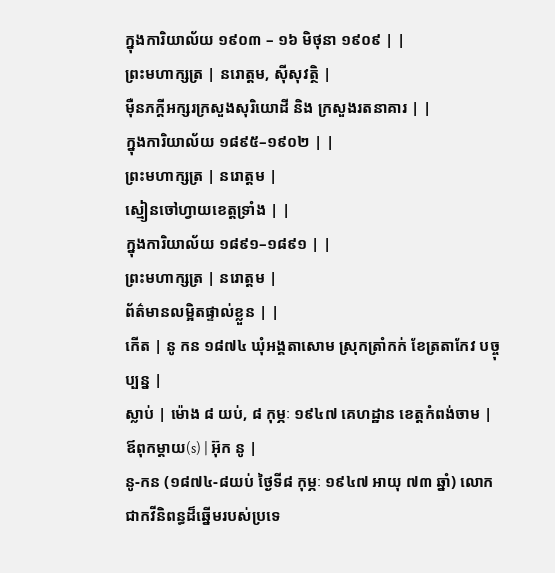ក្នុងការិយាល័យ ១៩០៣ – ១៦ មិថុនា ១៩០៩ | |
ព្រះមហាក្សត្រ | នរោត្តម, ស៊ីសុវត្ថិ |
ម៉ឺនភក្តីអក្សរក្រសួងសុរិយោដី និង ក្រសួងរតនាគារ | |
ក្នុងការិយាល័យ ១៨៩៥–១៩០២ | |
ព្រះមហាក្សត្រ | នរោត្តម |
ស្មៀនចៅហ្វាយខេត្តទ្រាំង | |
ក្នុងការិយាល័យ ១៨៩១–១៨៩១ | |
ព្រះមហាក្សត្រ | នរោត្តម |
ព័ត៌មានលម្អិតផ្ទាល់ខ្លួន | |
កើត | នូ កន ១៨៧៤ ឃុំអង្គតាសោម ស្រុកត្រាំកក់ ខែត្រតាកែវ បច្ចុប្បន្ន |
ស្លាប់ | ម៉ោង ៨ យប់, ៨ កុម្ភៈ ១៩៤៧ គេហដ្ឋាន ខេត្តកំពង់ចាម |
ឪពុកម្តាយ(s) | អ៊ុក នូ |
នូ-កន (១៨៧៤-៨យប់ ថ្ងៃទី៨ កុម្ភៈ ១៩៤៧ អាយុ ៧៣ ឆ្នាំ) លោកជាកវីនិពន្ធដ៏ឆ្នើមរបស់ប្រទេ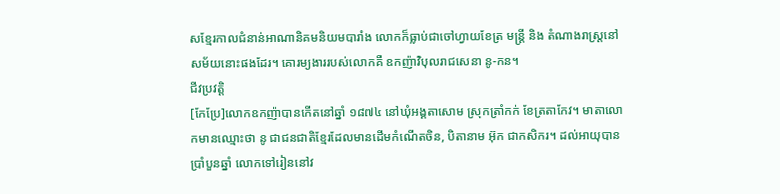សខ្មែរកាលជំនាន់អាណានិគមនិយមបារាំង លោកក៏ធ្លាប់ជាចៅហ្វាយខែត្រ មន្ត្រី និង តំណាងរាស្ត្រនៅសម័យនោះផងដែរ។ គោរម្យងាររបស់លោកគឺ ឧកញ៉ាវិបុលរាជសេនា នូ-កន។
ជីវប្រវត្តិ
[កែប្រែ]លោកឧកញ៉ាបានកើតនៅឆ្នាំ ១៨៧៤ នៅឃុំអង្គតាសោម ស្រុកត្រាំកក់ ខែត្រតាកែវ។ មាតាលោកមានឈ្មោះថា នូ ជាជនជាតិខ្មែរដែលមានដើមកំណើតចិន, បិតានាម អ៊ុក ជាកសិករ។ ដល់អាយុបានប្រាំបួនឆ្នាំ លោកទៅរៀននៅវ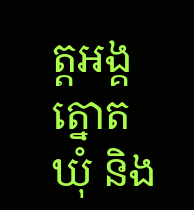ត្តអង្គត្នោត ឃុំ និង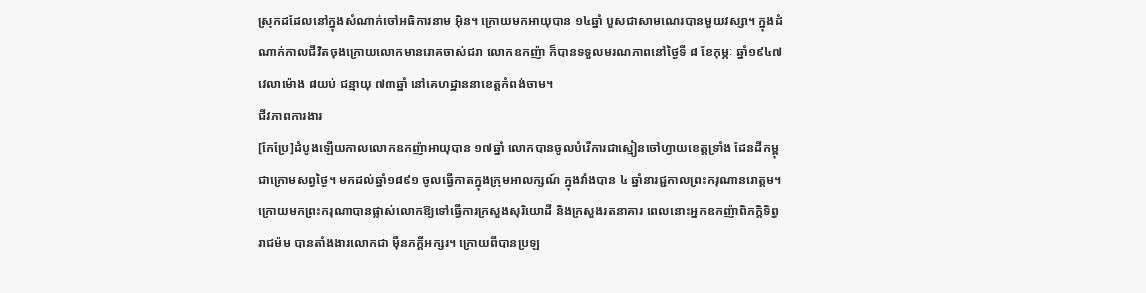ស្រុកដដែលនៅក្នុងសំណាក់ចៅអធិការនាម អ៊ិន។ ក្រោយមកអាយុបាន ១៤ឆ្នាំ បួសជាសាមណេរបានមួយវស្សា។ ក្នុងដំណាក់កាលជីវិតចុងក្រោយលោកមានរោគចាស់ជរា លោកឧកញ៉ា ក៏បានទទួលមរណភាពនៅថ្ងៃទី ៨ ខែកុម្ភៈ ឆ្នាំ១៩៤៧ វេលាម៉ោង ៨យប់ ជន្មាយុ ៧៣ឆ្នាំ នៅគេហដ្ឋាននាខេត្តកំពង់ចាម។
ជីវភាពការងារ
[កែប្រែ]ដំបូងឡើយកាលលោកឧកញ៉ាអាយុបាន ១៧ឆ្នាំ លោកបានចូលបំរើការជាស្មៀនចៅហ្វាយខេត្តទ្រាំង ដែនដីកម្ពុជាក្រោមសព្វថ្ងៃ។ មកដល់ឆ្នាំ១៨៩១ ចូលធ្វើកាតក្នុងក្រុមអាលក្សណ៍ ក្នុងវាំងបាន ៤ ឆ្នាំនារជ្ជកាលព្រះករុណានរោត្តម។ ក្រោយមកព្រះករុណាបានផ្លាស់លោកឱ្យទៅធ្វើការក្រសួងសុរិយោដី និងក្រសួងរតនាគារ ពេលនោះអ្នកឧកញ៉ាពិភក្តិទិព្វរាជម៉ម បានតាំងងារលោកជា ម៉ឺនភក្តីអក្សរ។ ក្រោយពីបានប្រឡ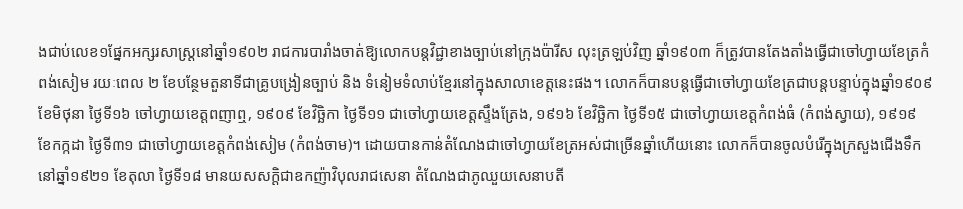ងជាប់លេខ១ផ្នែកអក្សរសាស្រ្តនៅឆ្នាំ១៩០២ រាជការបារាំងចាត់ឱ្យលោកបន្តវិជ្ជាខាងច្បាប់នៅក្រុងប៉ារីស លុះត្រឡប់វិញ ឆ្នាំ១៩០៣ ក៏ត្រូវបានតែងតាំងធើ្វជាចៅហ្វាយខែត្រកំពង់សៀម រយៈពេល ២ ខែបន្ថែមតួនាទីជាគ្រូបង្រៀនច្បាប់ និង ទំនៀមទំលាប់ខ្មែរនៅក្នុងសាលាខេត្តនេះផង។ លោកក៏បានបន្តធ្វើជាចៅហ្វាយខែត្រជាបន្តបន្ទាប់ក្នុងឆ្នាំ១៩០៩ ខែមិថុនា ថ្ងៃទី១៦ ចៅហ្វាយខេត្តពញាឮ, ១៩០៩ ខែវិច្ឆិកា ថ្ងៃទី១១ ជាចៅហ្វាយខេត្តស្ទឹងត្រែង, ១៩១៦ ខែវិច្ឆិកា ថ្ងៃទី១៥ ជាចៅហ្វាយខេត្តកំពង់ធំ (កំពង់ស្វាយ), ១៩១៩ ខែកក្កដា ថ្ងៃទី៣១ ជាចៅហ្វាយខេត្តកំពង់សៀម (កំពង់ចាម)។ ដោយបានកាន់តំណែងជាចៅហ្វាយខែត្រអស់ជាច្រើនឆ្នាំហើយនោះ លោកក៏បានចូលបំរើក្នុងក្រសួងជើងទឹកនៅឆ្នាំ១៩២១ ខែតុលា ថ្ងៃទី១៨ មានយសសក្ដិជាឧកញ៉ាវិបុលរាជសេនា តំណែងជាភូឈួយសេនាបតី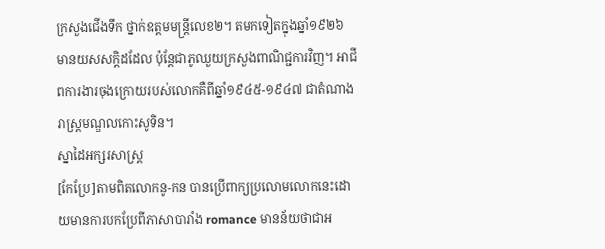ក្រសួងជើងទឹក ថ្នាក់ឧត្តមមន្រ្តីលេខ២។ តមកទៀតក្នុងឆ្នាំ១៩២៦ មានយសសក្ដិដដែល ប៉ុន្តែជាភូឈួយក្រសួងពាណិជ្ជការវិញ។ អាជីពការងារចុងក្រោយរបស់លោកគឺពីឆ្នាំ១៩៤៥-១៩៤៧ ជាតំណាងរាស្រ្តមណ្ឌលកោះសូទិន។
ស្នាដៃអក្សរសាស្រ្ត
[កែប្រែ]តាមពិតលោកនូ-កន បានប្រើពាក្យប្រលោមលោកនេះដោយមានការបកប្រែពីភាសាបារាំង romance មានន័យថាជាអ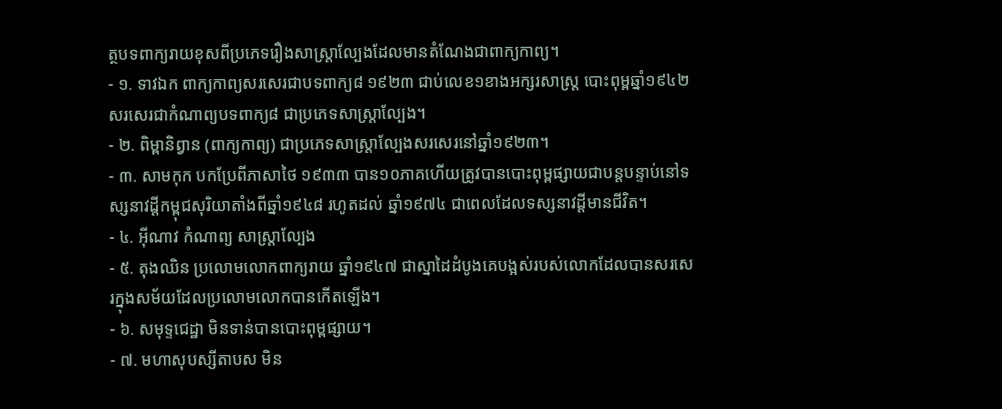ត្ថបទពាក្យរាយខុសពីប្រភេទរឿងសាស្ត្រាល្បែងដែលមានតំណែងជាពាក្យកាព្យ។
- ១. ទាវឯក ពាក្យកាព្យសរសេរជាបទពាក្យ៨ ១៩២៣ ជាប់លេខ១ខាងអក្សរសាស្រ្ត បោះពុម្ពឆ្នាំ១៩៤២ សរសេរជាកំណាព្យបទពាក្យ៨ ជាប្រភេទសាស្ត្រាល្បែង។
- ២. ពិម្ពានិព្វាន (ពាក្យកាព្យ) ជាប្រភេទសាស្ត្រាល្បែងសរសេរនៅឆ្នាំ១៩២៣។
- ៣. សាមកុក បកប្រែពីភាសាថៃ ១៩៣៣ បាន១០ភាគហើយត្រូវបានបោះពុម្ពផ្សាយជាបន្តបន្ទាប់នៅទស្សនាវដ្តីកម្ពុជសុរិយាតាំងពីឆ្នាំ១៩៤៨ រហូតដល់ ឆ្នាំ១៩៧៤ ជាពេលដែលទស្សនាវដ្តីមានជីវិត។
- ៤. អ៊ីណាវ កំណាព្យ សាស្ត្រាល្បែង
- ៥. តុងឈិន ប្រលោមលោកពាក្យរាយ ឆ្នាំ១៩៤៧ ជាស្នាដៃដំបូងគេបង្អស់របស់លោកដែលបានសរសេរក្នុងសម័យដែលប្រលោមលោកបានកើតឡើង។
- ៦. សមុទ្ទជេដ្ឋា មិនទាន់បានបោះពុម្ពផ្សាយ។
- ៧. មហាសុបស្សីតាបស មិន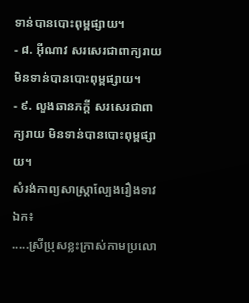ទាន់បានបោះពុម្ពផ្សាយ។
- ៨. អ៊ីណាវ សរសេរជាពាក្យរាយ មិនទាន់បានបោះពុម្ពផ្សាយ។
- ៩. លួងឆានភក្តី សរសេរជាពាក្យរាយ មិនទាន់បានបោះពុម្ពផ្សាយ។
សំរង់កាព្យសាស្ត្រាល្បែងរឿងទាវឯក៖
.....ស្រីប្រុសខ្លះក្រាស់កាមប្រលោ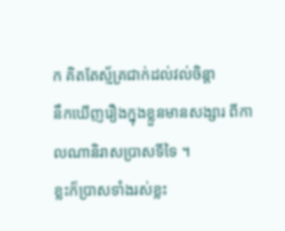ក គិតតែស្ម័គ្រជាក់ដល់វល់ចិន្តា
នឹកឃើញរឿងក្នុងខ្លួនមានសង្សារ ពីកាលណានិរាសប្រាសទីទៃ ។
ខ្លះក៏ប្រាសទាំងរស់ខ្លះ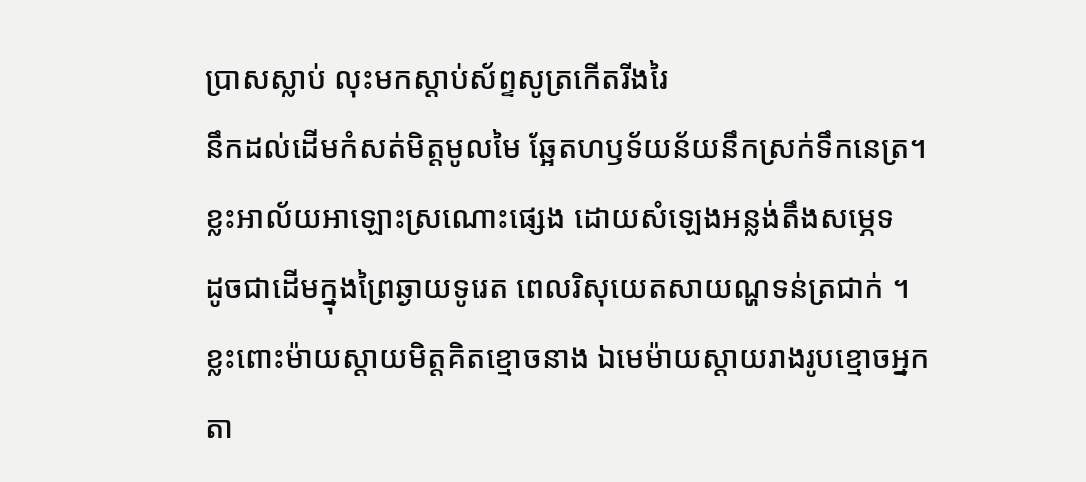ប្រាសស្លាប់ លុះមកស្ដាប់ស័ព្ទសូត្រកើតរីងរៃ
នឹកដល់ដើមកំសត់មិត្តមូលមៃ ឆ្អែតហឫទ័យន័យនឹកស្រក់ទឹកនេត្រ។
ខ្លះអាល័យអាឡោះស្រណោះផ្សេង ដោយសំឡេងអន្លង់តឹងសម្ភេទ
ដូចជាដើមក្នុងព្រៃឆ្ងាយទូរេត ពេលរិសុយេតសាយណ្ហទន់ត្រជាក់ ។
ខ្លះពោះម៉ាយស្ដាយមិត្តគិតខ្មោចនាង ឯមេម៉ាយស្ដាយរាងរូបខ្មោចអ្នក
តា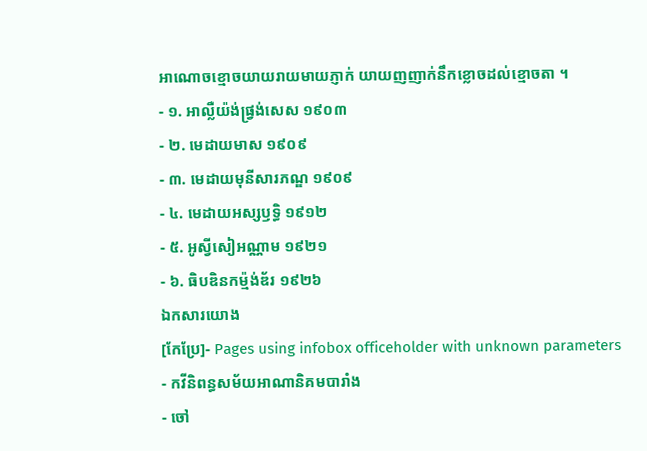អាណោចខ្មោចយាយរាយមាយភ្ញាក់ យាយញញាក់នឹកខ្លោចដល់ខ្មោចតា ។
- ១. អាល្លឺយ៉ង់ផ្វ្រង់សេស ១៩០៣
- ២. មេដាយមាស ១៩០៩
- ៣. មេដាយមុនីសារភណ្ឌ ១៩០៩
- ៤. មេដាយអស្សឫទ្ធិ ១៩១២
- ៥. អូស្វីសៀអណ្ណាម ១៩២១
- ៦. ធិបឌិនកម្ម៉ង់ឌ័រ ១៩២៦
ឯកសារយោង
[កែប្រែ]- Pages using infobox officeholder with unknown parameters
- កវីនិពន្ធសម័យអាណានិគមបារាំង
- ចៅ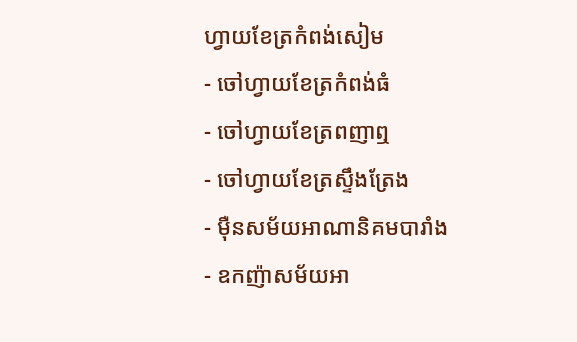ហ្វាយខែត្រកំពង់សៀម
- ចៅហ្វាយខែត្រកំពង់ធំ
- ចៅហ្វាយខែត្រពញាឮ
- ចៅហ្វាយខែត្រស្ទឹងត្រែង
- ម៉ឺនសម័យអាណានិគមបារាំង
- ឧកញ៉ាសម័យអា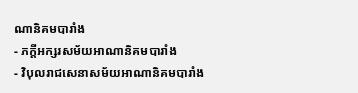ណានិគមបារាំង
- ភក្ដីអក្សរសម័យអាណានិគមបារាំង
- វិបុលរាជសេនាសម័យអាណានិគមបារាំង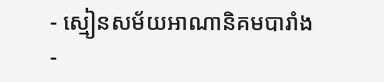- ស្មៀនសម័យអាណានិគមបារាំង
-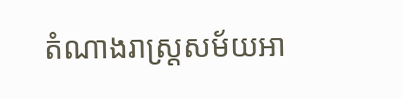តំណាងរាស្ត្រសម័យអា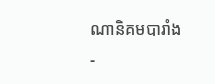ណានិគមបារាំង
-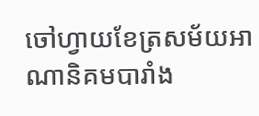ចៅហ្វាយខែត្រសម័យអាណានិគមបារាំង